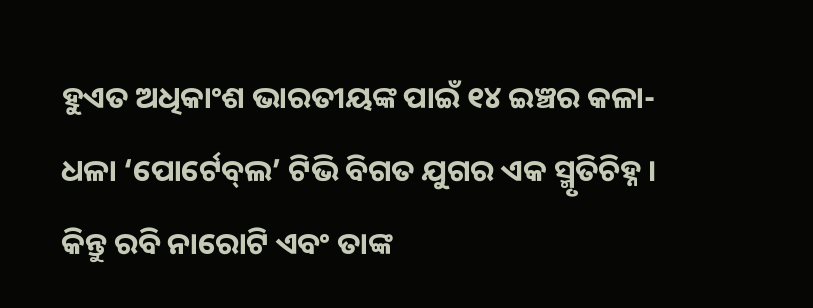ହୁଏତ ଅଧିକାଂଶ ଭାରତୀୟଙ୍କ ପାଇଁ ୧୪ ଇଞ୍ଚର କଳା-ଧଳା ‘ପୋର୍ଟେବ୍‌ଲ’ ଟିଭି ବିଗତ ଯୁଗର ଏକ ସ୍ମୃତିଚିହ୍ନ । କିନ୍ତୁ ରବି ନାରୋଟି ଏବଂ ତାଙ୍କ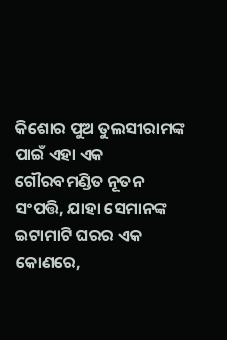କିଶୋର ପୁଅ ତୁଲସୀରାମଙ୍କ ପାଇଁ ଏହା ଏକ ଗୌରବମଣ୍ଡିତ ନୂତନ ସଂପତ୍ତି, ଯାହା ସେମାନଙ୍କ ଇଟାମାଟି ଘରର ଏକ କୋଣରେ,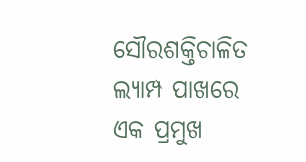ସୌରଶକ୍ତିଚାଳିତ ଲ୍ୟାମ୍ପ ପାଖରେ ଏକ ପ୍ରମୁଖ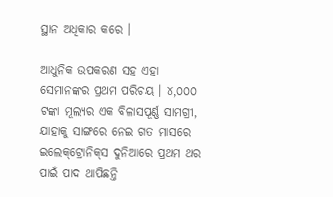ସ୍ଥାନ ଅଧିକାର କରେ ।

ଆଧୁନିକ ଉପକରଣ ସହ ଏହା ସେମାନଙ୍କର ପ୍ରଥମ ପରିଚୟ । ୪,୦୦୦ ଟଙ୍କା ମୂଲ୍ୟର ଏକ ବିଳାସପୂର୍ଣ୍ଣ ସାମଗ୍ରୀ, ଯାହାକୁ ସାଙ୍ଗରେ ନେଇ ଗତ ମାସରେ ଇଲେକ୍‌ଟ୍ରୋନିକ୍‌ସ ଦୁନିଆରେ ପ୍ରଥମ ଥର ପାଇଁ ପାଦ ଥାପିଛନ୍ତି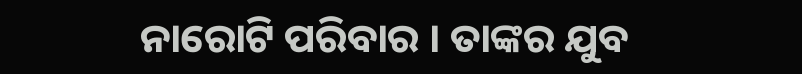ନାରୋଟି ପରିବାର । ତାଙ୍କର ଯୁବ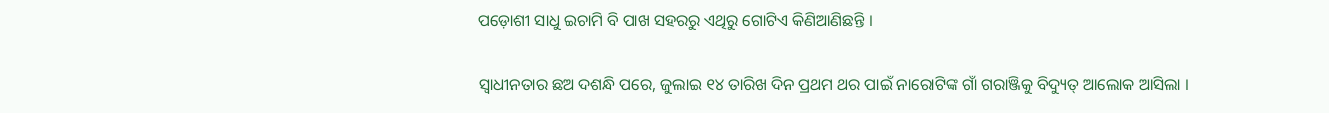ପଡ଼ୋଶୀ ସାଧୁ ଇଚାମି ବି ପାଖ ସହରରୁ ଏଥିରୁ ଗୋଟିଏ କିଣିଆଣିଛନ୍ତି ।

ସ୍ଵାଧୀନତାର ଛଅ ଦଶନ୍ଧି ପରେ, ଜୁଲାଇ ୧୪ ତାରିଖ ଦିନ ପ୍ରଥମ ଥର ପାଇଁ ନାରୋଟିଙ୍କ ଗାଁ ଗରାଞ୍ଜିକୁ ବିଦ୍ୟୁତ୍‌ ଆଲୋକ ଆସିଲା ।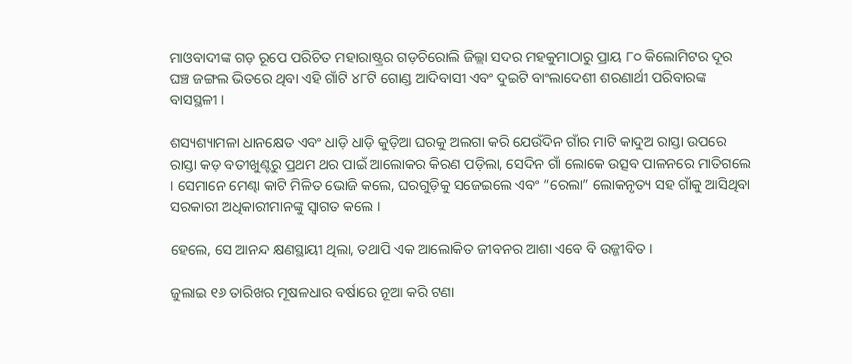ମାଓବାଦୀଙ୍କ ଗଡ଼ ରୂପେ ପରିଚିତ ମହାରାଷ୍ଟ୍ରର ଗଡ଼ଚିରୋଲି ଜିଲ୍ଲା ସଦର ମହକୁମାଠାରୁ ପ୍ରାୟ ୮୦ କିଲୋମିଟର ଦୂର ଘଞ୍ଚ ଜଙ୍ଗଲ ଭିତରେ ଥିବା ଏହି ଗାଁଟି ୪୮ଟି ଗୋଣ୍ଡ ଆଦିବାସୀ ଏବଂ ଦୁଇଟି ବାଂଲାଦେଶୀ ଶରଣାର୍ଥୀ ପରିବାରଙ୍କ ବାସସ୍ଥଳୀ ।

ଶସ୍ୟଶ୍ୟାମଳା ଧାନକ୍ଷେତ ଏବଂ ଧାଡ଼ି ଧାଡ଼ି କୁଡ଼ିଆ ଘରକୁ ଅଲଗା କରି ଯେଉଁଦିନ ଗାଁର ମାଟି କାଦୁଅ ରାସ୍ତା ଉପରେ ରାସ୍ତା କଡ଼ ବତୀଖୁଣ୍ଟରୁ ପ୍ରଥମ ଥର ପାଇଁ ଆଲୋକର କିରଣ ପଡ଼ିଲା, ସେଦିନ ଗାଁ ଲୋକେ ଉତ୍ସବ ପାଳନରେ ମାତିଗଲେ । ସେମାନେ ମେଣ୍ଢା କାଟି ମିଳିତ ଭୋଜି କଲେ, ଘରଗୁଡ଼ିକୁ ସଜେଇଲେ ଏବଂ “ରେଲା” ଲୋକନୃତ୍ୟ ସହ ଗାଁକୁ ଆସିଥିବା ସରକାରୀ ଅଧିକାରୀମାନଙ୍କୁ ସ୍ଵାଗତ କଲେ ।

ହେଲେ, ସେ ଆନନ୍ଦ କ୍ଷଣସ୍ଥାୟୀ ଥିଲା, ତଥାପି ଏକ ଆଲୋକିତ ଜୀବନର ଆଶା ଏବେ ବି ଉଜ୍ଜୀବିତ ।

ଜୁଲାଇ ୧୬ ତାରିଖର ମୂଷଳଧାର ବର୍ଷାରେ ନୂଆ କରି ଟଣା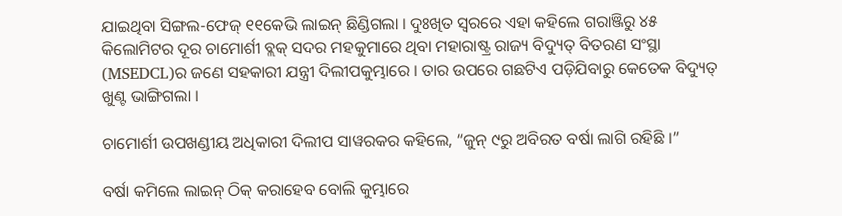ଯାଇଥିବା ସିଙ୍ଗଲ-ଫେଜ୍‌ ୧୧କେଭି ଲାଇନ୍‌ ଛିଣ୍ଡିଗଲା । ଦୁଃଖିତ ସ୍ଵରରେ ଏହା କହିଲେ ଗରାଞ୍ଜିରୁ ୪୫ କିଲୋମିଟର ଦୂର ଚାମୋର୍ଶୀ ବ୍ଲକ୍‌ ସଦର ମହକୁମାରେ ଥିବା ମହାରାଷ୍ଟ୍ର ରାଜ୍ୟ ବିଦ୍ୟୁତ୍‌ ବିତରଣ ସଂସ୍ଥା (MSEDCL)ର ଜଣେ ସହକାରୀ ଯନ୍ତ୍ରୀ ଦିଲୀପକୁମ୍ଭାରେ । ତାର ଉପରେ ଗଛଟିଏ ପଡ଼ିଯିବାରୁ କେତେକ ବିଦ୍ୟୁତ୍‌ ଖୁଣ୍ଟ ଭାଙ୍ଗିଗଲା ।

ଚାମୋର୍ଶୀ ଉପଖଣ୍ଡୀୟ ଅଧିକାରୀ ଦିଲୀପ ସାୱରକର କହିଲେ, “ଜୁନ୍‌ ୯ରୁ ଅବିରତ ବର୍ଷା ଲାଗି ରହିଛି ।”

ବର୍ଷା କମିଲେ ଲାଇନ୍‌ ଠିକ୍‌ କରାହେବ ବୋଲି କୁମ୍ଭାରେ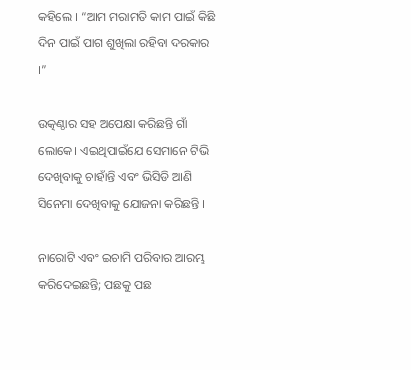କହିଲେ । “ଆମ ମରାମତି କାମ ପାଇଁ କିଛି ଦିନ ପାଇଁ ପାଗ ଶୁଖିଲା ରହିବା ଦରକାର ।”

ଉତ୍କଣ୍ଠାର ସହ ଅପେକ୍ଷା କରିଛନ୍ତି ଗାଁ ଲୋକେ। ଏଇଥିପାଇଁଯେ ସେମାନେ ଟିଭି ଦେଖିବାକୁ ଚାହାଁନ୍ତି ଏବଂ ଭିସିଡି ଆଣି ସିନେମା ଦେଖିବାକୁ ଯୋଜନା କରିଛନ୍ତି ।

ନାରୋଟି ଏବଂ ଇଚାମି ପରିବାର ଆରମ୍ଭ କରିଦେଇଛନ୍ତି; ପଛକୁ ପଛ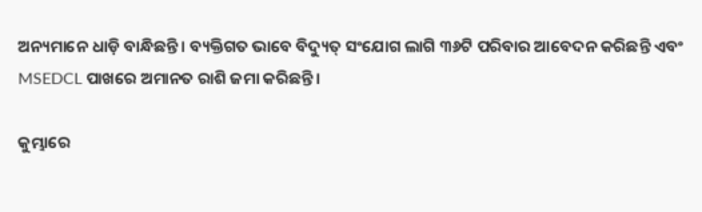ଅନ୍ୟମାନେ ଧାଡ଼ି ବାନ୍ଧିଛନ୍ତି । ବ୍ୟକ୍ତିଗତ ଭାବେ ବିଦ୍ୟୁତ୍‌ ସଂଯୋଗ ଲାଗି ୩୬ଟି ପରିବାର ଆବେଦନ କରିଛନ୍ତି ଏବଂ MSEDCL ପାଖରେ ଅମାନତ ରାଶି ଜମା କରିଛନ୍ତି ।

କୁମ୍ଭାରେ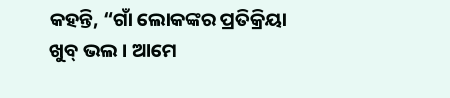କହନ୍ତି, “ଗାଁ ଲୋକଙ୍କର ପ୍ରତିକ୍ରିୟା ଖୁବ୍‌ ଭଲ । ଆମେ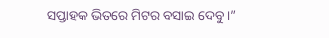ସପ୍ତାହକ ଭିତରେ ମିଟର ବସାଇ ଦେବୁ ।”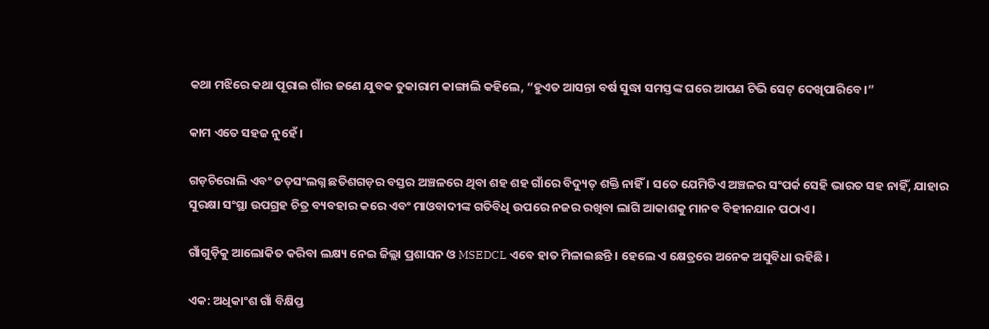କଥା ମଝିରେ କଥା ପୂରାଇ ଗାଁର ଜଣେ ଯୁବକ ତୁକାରାମ କାଙ୍ଗାଲି କହିଲେ, “ହୁଏତ ଆସନ୍ତା ବର୍ଷ ସୁଦ୍ଧା ସମସ୍ତଙ୍କ ଘରେ ଆପଣ ଟିଭି ସେଟ୍‌ ଦେଖିପାରିବେ ।”

କାମ ଏତେ ସହଜ ନୁହେଁ ।

ଗଡ଼ଚିରୋଲି ଏବଂ ତତ୍‌ସଂଲଗ୍ନ ଛତିଶଗଡ଼ର ବସ୍ତର ଅଞ୍ଚଳରେ ଥିବା ଶହ ଶହ ଗାଁରେ ବିଦ୍ୟୁତ୍‌ ଶକ୍ତି ନାହିଁ । ସତେ ଯେମିତିଏ ଅଞ୍ଚଳର ସଂପର୍କ ସେହି ଭାରତ ସହ ନାହିଁ, ଯାହାର ସୁରକ୍ଷା ସଂସ୍ଥା ଉପଗ୍ରହ ଚିତ୍ର ବ୍ୟବହାର କରେ ଏବଂ ମାଓବାଦୀଙ୍କ ଗତିବିଧି ଉପରେ ନଜର ରଖିବା ଲାଗି ଆକାଶକୁ ମାନବ ବିହୀନଯାନ ପଠାଏ ।

ଗାଁଗୁଡ଼ିକୁ ଆଲୋକିତ କରିବା ଲକ୍ଷ୍ୟ ନେଇ ଜିଲ୍ଲା ପ୍ରଶାସନ ଓ MSEDCL ଏବେ ହାତ ମିଳାଇଛନ୍ତି । ହେଲେ ଏ କ୍ଷେତ୍ରରେ ଅନେକ ଅସୁବିଧା ରହିଛି ।

ଏକ: ଅଧିକାଂଶ ଗାଁ ବିକ୍ଷିପ୍ତ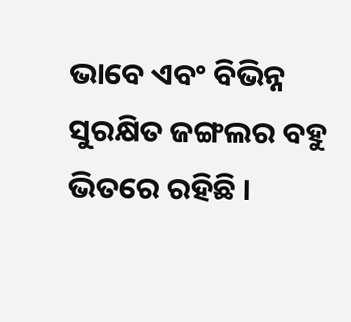ଭାବେ ଏବଂ ବିଭିନ୍ନ ସୁରକ୍ଷିତ ଜଙ୍ଗଲର ବହୁ ଭିତରେ ରହିଛି ।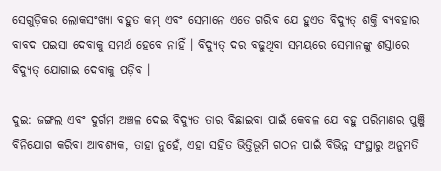ସେଗୁଡ଼ିକର ଲୋକସଂଖ୍ୟା ବହୁତ କମ୍‌ ଏବଂ ସେମାନେ ଏତେ ଗରିବ ଯେ ହୁଏତ ବିଦ୍ୟୁତ୍‌ ଶକ୍ତି ବ୍ୟବହାର ବାବଦ ପଇସା ଦେବାକୁ ସମର୍ଥ ହେବେ ନାହିଁ । ବିଦ୍ୟୁତ୍‌ ଦର ବଢୁଥିବା ସମୟରେ ସେମାନଙ୍କୁ ଶସ୍ତାରେ ବିଦ୍ୟୁତ୍‌ ଯୋଗାଇ ଦେବାକୁ ପଡ଼ିବ ।

ଦୁଇ: ଜଙ୍ଗଲ ଏବଂ ଦୁର୍ଗମ ଅଞ୍ଚଳ ଦେଇ ବିଦ୍ୟୁତ ତାର ବିଛାଇବା ପାଇଁ କେବଳ ଯେ ବହୁ ପରିମାଣର ପୁଞ୍ଜି ବିନିଯୋଗ କରିବା ଆବଶ୍ୟକ, ତାହା ନୁହେଁ, ଏହା ସହିତ ଭିତ୍ତିଭୂମି ଗଠନ ପାଇଁ ବିଭିନ୍ନ ସଂସ୍ଥାରୁ ଅନୁମତି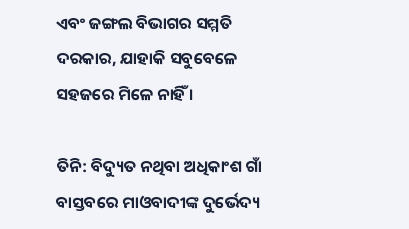ଏବଂ ଜଙ୍ଗଲ ବିଭାଗର ସମ୍ମତି ଦରକାର, ଯାହାକି ସବୁବେଳେ ସହଜରେ ମିଳେ ନାହିଁ ।

ତିନି: ବିଦ୍ୟୁତ ନଥିବା ଅଧିକାଂଶ ଗାଁ ବାସ୍ତବରେ ମାଓବାଦୀଙ୍କ ଦୁର୍ଭେଦ୍ୟ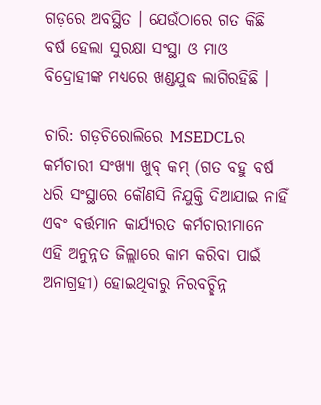ଗଡ଼ରେ ଅବସ୍ଥିତ । ଯେଉଁଠାରେ ଗତ କିଛି ବର୍ଷ ହେଲା ସୁରକ୍ଷା ସଂସ୍ଥା ଓ ମାଓ ବିଦ୍ରୋହୀଙ୍କ ମଧ୍ୟରେ ଖଣ୍ଡଯୁଦ୍ଧ ଲାଗିରହିଛି ।

ଚାରି: ଗଡ଼ଚିରୋଲିରେ MSEDCLର କର୍ମଚାରୀ ସଂଖ୍ୟା ଖୁବ୍‌ କମ୍‌ (ଗତ ବହୁ ବର୍ଷ ଧରି ସଂସ୍ଥାରେ କୌଣସି ନିଯୁକ୍ତି ଦିଆଯାଇ ନାହିଁ ଏବଂ ବର୍ତ୍ତମାନ କାର୍ଯ୍ୟରତ କର୍ମଚାରୀମାନେ ଏହି ଅନୁନ୍ନତ ଜିଲ୍ଲାରେ କାମ କରିବା ପାଇଁ ଅନାଗ୍ରହୀ) ହୋଇଥିବାରୁ ନିରବଚ୍ଛିନ୍ନ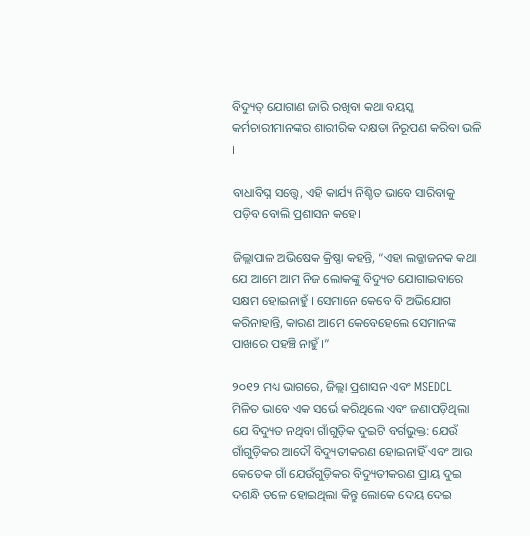ବିଦ୍ୟୁତ୍‌ ଯୋଗାଣ ଜାରି ରଖିବା କଥା ବୟସ୍କ କର୍ମଚାରୀମାନଙ୍କର ଶାରୀରିକ ଦକ୍ଷତା ନିରୂପଣ କରିବା ଭଳି ।

ବାଧାବିଘ୍ନ ସତ୍ତ୍ଵେ, ଏହି କାର୍ଯ୍ୟ ନିଶ୍ଚିତ ଭାବେ ସାରିବାକୁ ପଡ଼ିବ ବୋଲି ପ୍ରଶାସନ କହେ।

ଜିଲ୍ଲାପାଳ ଅଭିଷେକ କ୍ରିଷ୍ଣା କହନ୍ତି, “ଏହା ଲଜ୍ଜାଜନକ କଥା ଯେ ଆମେ ଆମ ନିଜ ଲୋକଙ୍କୁ ବିଦ୍ୟୁତ ଯୋଗାଇବାରେ ସକ୍ଷମ ହୋଇନାହୁଁ । ସେମାନେ କେବେ ବି ଅଭିଯୋଗ କରିନାହାନ୍ତି, କାରଣ ଆମେ କେବେହେଲେ ସେମାନଙ୍କ ପାଖରେ ପହଞ୍ଚି ନାହୁଁ ।”

୨୦୧୨ ମଧ୍ୟ ଭାଗରେ, ଜିଲ୍ଲା ପ୍ରଶାସନ ଏବଂ MSEDCL ମିଳିତ ଭାବେ ଏକ ସର୍ଭେ କରିଥିଲେ ଏବଂ ଜଣାପଡ଼ିଥିଲା ଯେ ବିଦ୍ୟୁତ ନଥିବା ଗାଁଗୁଡ଼ିକ ଦୁଇଟି ବର୍ଗଭୁକ୍ତ: ଯେଉଁ ଗାଁଗୁଡ଼ିକର ଆଦୌ ବିଦ୍ୟୁତୀକରଣ ହୋଇନାହିଁ ଏବଂ ଆଉ କେତେକ ଗାଁ ଯେଉଁଗୁଡ଼ିକର ବିଦ୍ୟୁତୀକରଣ ପ୍ରାୟ ଦୁଇ ଦଶନ୍ଧି ତଳେ ହୋଇଥିଲା କିନ୍ତୁ ଲୋକେ ଦେୟ ଦେଇ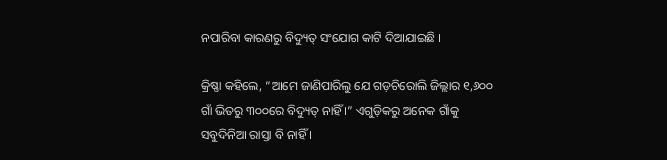ନପାରିବା କାରଣରୁ ବିଦ୍ୟୁତ୍‌ ସଂଯୋଗ କାଟି ଦିଆଯାଇଛି ।

କ୍ରିଷ୍ଣା କହିଲେ, “ଆମେ ଜାଣିପାରିଲୁ ଯେ ଗଡ଼ଚିରୋଲି ଜିଲ୍ଲାର ୧,୬୦୦ ଗାଁ ଭିତରୁ ୩୦୦ରେ ବିଦ୍ୟୁତ୍‌ ନାହିଁ ।” ଏଗୁଡ଼ିକରୁ ଅନେକ ଗାଁକୁ ସବୁଦିନିଆ ରାସ୍ତା ବି ନାହିଁ ।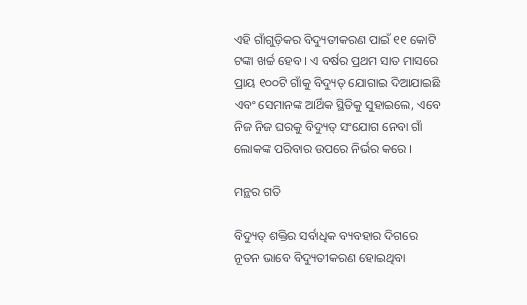ଏହି ଗାଁଗୁଡ଼ିକର ବିଦ୍ୟୁତୀକରଣ ପାଇଁ ୧୧ କୋଟି ଟଙ୍କା ଖର୍ଚ୍ଚ ହେବ । ଏ ବର୍ଷର ପ୍ରଥମ ସାତ ମାସରେ ପ୍ରାୟ ୧୦୦ଟି ଗାଁକୁ ବିଦ୍ୟୁତ୍‌ ଯୋଗାଇ ଦିଆଯାଇଛି ଏବଂ ସେମାନଙ୍କ ଆର୍ଥିକ ସ୍ଥିତିକୁ ସୁହାଇଲେ, ଏବେ ନିଜ ନିଜ ଘରକୁ ବିଦ୍ୟୁତ୍‌ ସଂଯୋଗ ନେବା ଗାଁ ଲୋକଙ୍କ ପରିବାର ଉପରେ ନିର୍ଭର କରେ ।

ମନ୍ଥର ଗତି

ବିଦ୍ୟୁତ୍‌ ଶକ୍ତିର ସର୍ବାଧିକ ବ୍ୟବହାର ଦିଗରେ ନୂତନ ଭାବେ ବିଦ୍ୟୁତୀକରଣ ହୋଇଥିବା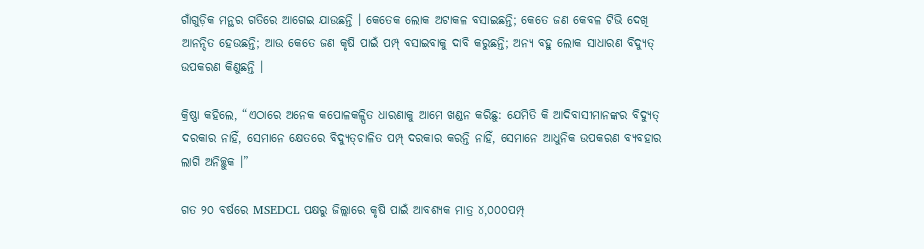ଗାଁଗୁଡ଼ିକ ମନ୍ଥର ଗତିରେ ଆଗେଇ ଯାଉଛନ୍ତି । କେତେକ ଲୋକ ଅଟାକଳ ବସାଇଛନ୍ତି; କେତେ ଜଣ କେବଳ ଟିଭି ଦେଖି ଆନନ୍ଦିତ ହେଉଛନ୍ତି; ଆଉ କେତେ ଜଣ କୃଷି ପାଇଁ ପମ୍ପ୍‌ ବସାଇବାକୁ ଦାବି କରୁଛନ୍ତି; ଅନ୍ୟ ବହୁ ଲୋକ ସାଧାରଣ ବିଦ୍ୟୁତ୍‌ ଉପକରଣ କିଣୁଛନ୍ତି ।

କ୍ରିଷ୍ଣା କହିଲେ, “ଏଠାରେ ଅନେକ କପୋଳକଳ୍ପିତ ଧାରଣାକୁ ଆମେ ଖଣ୍ଡନ କରିଛୁ: ଯେମିତି କି ଆଦିବାସୀମାନଙ୍କର ବିଦ୍ୟୁତ୍‌ ଦରକାର ନାହିଁ, ସେମାନେ କ୍ଷେତରେ ବିଦ୍ୟୁତ୍‌ଚାଳିତ ପମ୍ପ୍‌ ଦରକାର କରନ୍ତି ନାହିଁ, ସେମାନେ ଆଧୁନିକ ଉପକରଣ ବ୍ୟବହାର ଲାଗି ଅନିଚ୍ଛୁକ ।”

ଗତ ୨୦ ବର୍ଷରେ MSEDCL ପକ୍ଷରୁ ଜିଲ୍ଲାରେ କୃଷି ପାଇଁ ଆବଶ୍ୟକ ମାତ୍ର ୪,୦୦୦ପମ୍ପ୍‌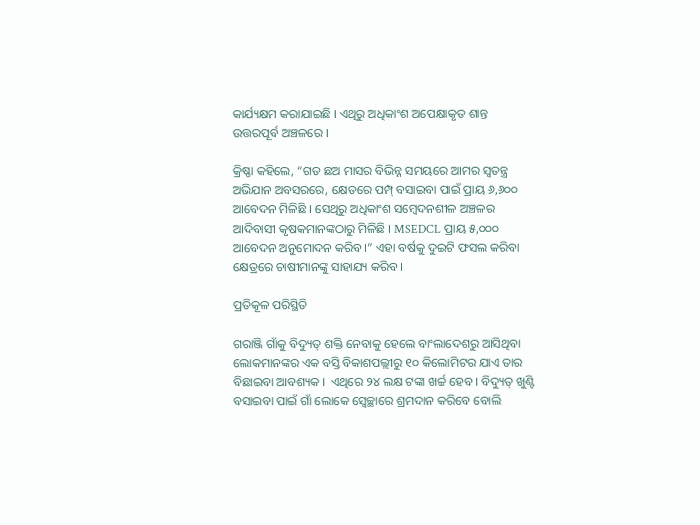କାର୍ଯ୍ୟକ୍ଷମ କରାଯାଇଛି । ଏଥିରୁ ଅଧିକାଂଶ ଅପେକ୍ଷାକୃତ ଶାନ୍ତ ଉତ୍ତରପୂର୍ବ ଅଞ୍ଚଳରେ ।

କ୍ରିଷ୍ଣା କହିଲେ, “ଗତ ଛଅ ମାସର ବିଭିନ୍ନ ସମୟରେ ଆମର ସ୍ଵତନ୍ତ୍ର ଅଭିଯାନ ଅବସରରେ, କ୍ଷେତରେ ପମ୍ପ୍‌ ବସାଇବା ପାଇଁ ପ୍ରାୟ ୬,୬୦୦ ଆବେଦନ ମିଳିଛି । ସେଥିରୁ ଅଧିକାଂଶ ସମ୍ବେଦନଶୀଳ ଅଞ୍ଚଳର ଆଦିବାସୀ କୃଷକମାନଙ୍କଠାରୁ ମିଳିଛି । MSEDCL ପ୍ରାୟ ୫,୦୦୦ ଆବେଦନ ଅନୁମୋଦନ କରିବ ।” ଏହା ବର୍ଷକୁ ଦୁଇଟି ଫସଲ କରିବା କ୍ଷେତ୍ରରେ ଚାଷୀମାନଙ୍କୁ ସାହାଯ୍ୟ କରିବ ।

ପ୍ରତିକୂଳ ପରିସ୍ଥିତି

ଗରାଞ୍ଜି ଗାଁକୁ ବିଦ୍ୟୁତ୍‌ ଶକ୍ତି ନେବାକୁ ହେଲେ ବାଂଲାଦେଶରୁ ଆସିଥିବା ଲୋକମାନଙ୍କର ଏକ ବସ୍ତି ବିକାଶପଲ୍ଲୀରୁ ୧୦ କିଲୋମିଟର ଯାଏ ତାର ବିଛାଇବା ଆବଶ୍ୟକ ।  ଏଥିରେ ୨୪ ଲକ୍ଷ ଟଙ୍କା ଖର୍ଚ୍ଚ ହେବ । ବିଦ୍ୟୁତ୍‌ ଖୁଣ୍ଟି ବସାଇବା ପାଇଁ ଗାଁ ଲୋକେ ସ୍ଵେଚ୍ଛାରେ ଶ୍ରମଦାନ କରିବେ ବୋଲି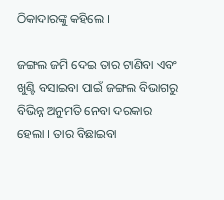ଠିକାଦାରଙ୍କୁ କହିଲେ ।

ଜଙ୍ଗଲ ଜମି ଦେଇ ତାର ଟାଣିବା ଏବଂ ଖୁଣ୍ଟି ବସାଇବା ପାଇଁ ଜଙ୍ଗଲ ବିଭାଗରୁ ବିଭିନ୍ନ ଅନୁମତି ନେବା ଦରକାର ହେଲା । ତାର ବିଛାଇବା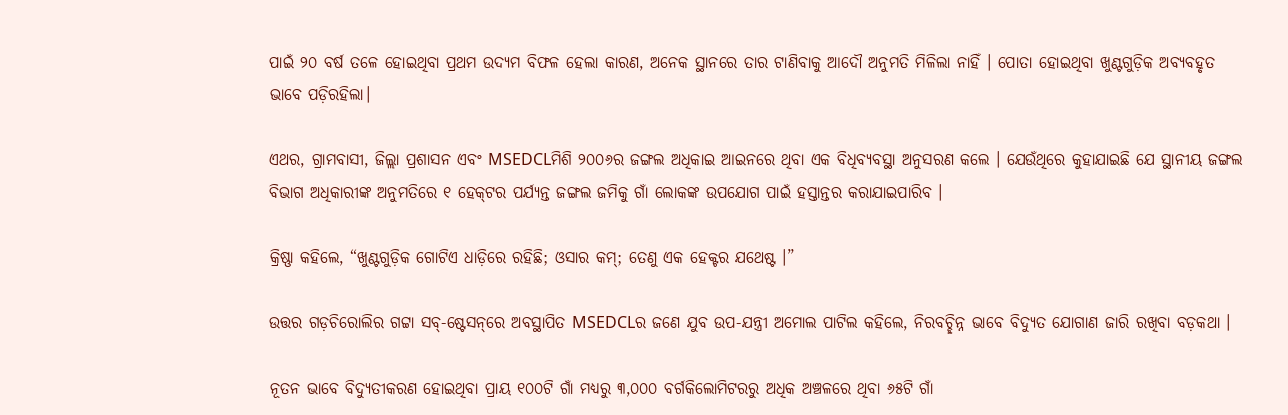ପାଇଁ ୨୦ ବର୍ଷ ତଳେ ହୋଇଥିବା ପ୍ରଥମ ଉଦ୍ୟମ ବିଫଳ ହେଲା କାରଣ, ଅନେକ ସ୍ଥାନରେ ତାର ଟାଣିବାକୁ ଆଦୌ ଅନୁମତି ମିଳିଲା ନାହିଁ । ପୋତା ହୋଇଥିବା ଖୁଣ୍ଟଗୁଡ଼ିକ ଅବ୍ୟବହୃତ ଭାବେ ପଡ଼ିରହିଲା।

ଏଥର, ଗ୍ରାମବାସୀ, ଜିଲ୍ଲା ପ୍ରଶାସନ ଏବଂ MSEDCLମିଶି ୨୦୦୬ର ଜଙ୍ଗଲ ଅଧିକାଇ ଆଇନରେ ଥିବା ଏକ ବିଧିବ୍ୟବସ୍ଥା ଅନୁସରଣ କଲେ । ଯେଉଁଥିରେ କୁହାଯାଇଛି ଯେ ସ୍ଥାନୀୟ ଜଙ୍ଗଲ ବିଭାଗ ଅଧିକାରୀଙ୍କ ଅନୁମତିରେ ୧ ହେକ୍‌ଟର ପର୍ଯ୍ୟନ୍ତ ଜଙ୍ଗଲ ଜମିକୁ ଗାଁ ଲୋକଙ୍କ ଉପଯୋଗ ପାଇଁ ହସ୍ତାନ୍ତର କରାଯାଇପାରିବ ।

କ୍ରିଷ୍ଣା କହିଲେ, “ଖୁଣ୍ଟଗୁଡ଼ିକ ଗୋଟିଏ ଧାଡ଼ିରେ ରହିଛି; ଓସାର କମ୍‌; ତେଣୁ ଏକ ହେକ୍ଟର ଯଥେଷ୍ଟ ।”

ଉତ୍ତର ଗଡ଼ଚିରୋଲିର ଗଟ୍ଟା ସବ୍‌-ଷ୍ଟେସନ୍‌ରେ ଅବସ୍ଥାପିତ MSEDCLର ଜଣେ ଯୁବ ଉପ-ଯନ୍ତ୍ରୀ ଅମୋଲ ପାଟିଲ କହିଲେ, ନିରବଚ୍ଛିନ୍ନ ଭାବେ ବିଦ୍ୟୁତ ଯୋଗାଣ ଜାରି ରଖିବା ବଡ଼କଥା ।

ନୂତନ ଭାବେ ବିଦ୍ୟୁତୀକରଣ ହୋଇଥିବା ପ୍ରାୟ ୧୦୦ଟି ଗାଁ ମଧ୍ୟରୁ ୩,୦୦୦ ବର୍ଗକିଲୋମିଟରରୁ ଅଧିକ ଅଞ୍ଚଳରେ ଥିବା ୬୫ଟି ଗାଁ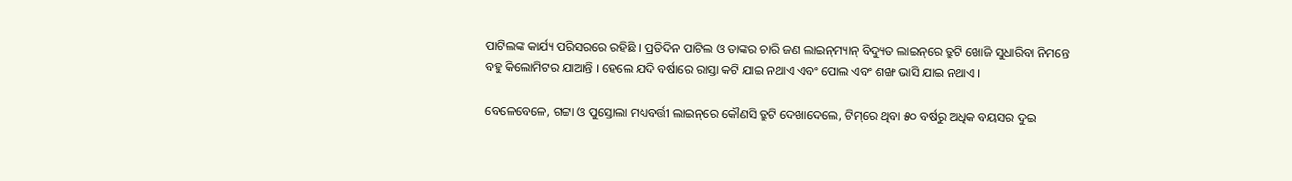ପାଟିଲଙ୍କ କାର୍ଯ୍ୟ ପରିସରରେ ରହିଛି । ପ୍ରତିଦିନ ପାଟିଲ ଓ ତାଙ୍କର ଚାରି ଜଣ ଲାଇନ୍‌ମ୍ୟାନ୍‌ ବିଦ୍ୟୁତ ଲାଇନ୍‌ରେ ତ୍ରୁଟି ଖୋଜି ସୁଧାରିବା ନିମନ୍ତେ ବହୁ କିଲୋମିଟର ଯାଆନ୍ତି । ହେଲେ ଯଦି ବର୍ଷାରେ ରାସ୍ତା କଟି ଯାଇ ନଥାଏ ଏବଂ ପୋଲ ଏବଂ ଶଙ୍ଖ ଭାସି ଯାଇ ନଥାଏ ।

ବେଳେବେଳେ, ଗଟ୍ଟା ଓ ପୁସ୍ତୋଲା ମଧ୍ୟବର୍ତ୍ତୀ ଲାଇନ୍‌ରେ କୌଣସି ତ୍ରୁଟି ଦେଖାଦେଲେ, ଟିମ୍‌ରେ ଥିବା ୫୦ ବର୍ଷରୁ ଅଧିକ ବୟସର ଦୁଇ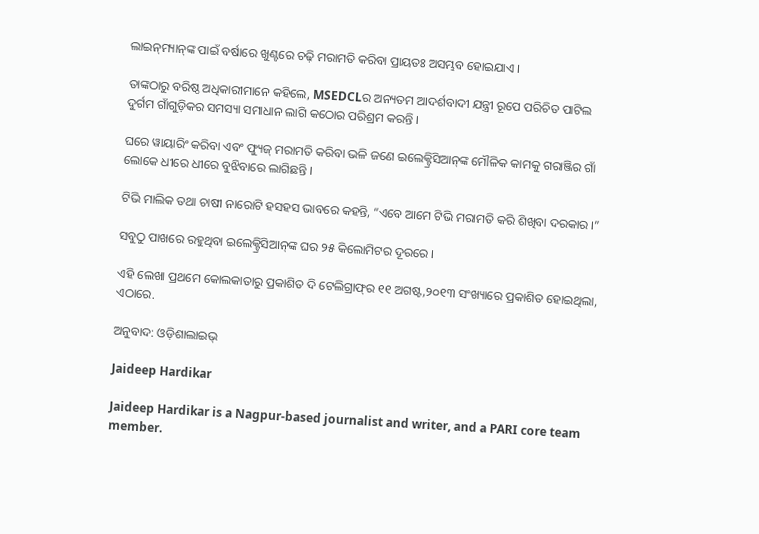ଲାଇନ୍‌ମ୍ୟାନ୍‌ଙ୍କ ପାଇଁ ବର୍ଷାରେ ଖୁଣ୍ଟରେ ଚଢ଼ି ମରାମତି କରିବା ପ୍ରାୟତଃ ଅସମ୍ଭବ ହୋଇଯାଏ ।

ତାଙ୍କଠାରୁ ବରିଷ୍ଠ ଅଧିକାରୀମାନେ କହିଲେ, MSEDCLର ଅନ୍ୟତମ ଆଦର୍ଶବାଦୀ ଯନ୍ତ୍ରୀ ରୂପେ ପରିଚିତ ପାଟିଲ ଦୁର୍ଗମ ଗାଁଗୁଡ଼ିକର ସମସ୍ୟା ସମାଧାନ ଲାଗି କଠୋର ପରିଶ୍ରମ କରନ୍ତି ।

ଘରେ ୱାୟାରିଂ କରିବା ଏବଂ ଫ୍ୟୁଜ୍‌ ମରାମତି କରିବା ଭଳି ଜଣେ ଇଲେକ୍ଟ୍ରିସିଆନ୍‌ଙ୍କ ମୌଳିକ କାମକୁ ଗରାଞ୍ଜିର ଗାଁ ଲୋକେ ଧୀରେ ଧୀରେ ବୁଝିବାରେ ଲାଗିଛନ୍ତି ।

ଟିଭି ମାଲିକ ତଥା ଚାଷୀ ନାରୋଟି ହସହସ ଭାବରେ କହନ୍ତି, “ଏବେ ଆମେ ଟିଭି ମରାମତି କରି ଶିଖିବା ଦରକାର ।”

ସବୁଠୁ ପାଖରେ ରହୁଥିବା ଇଲେକ୍ଟ୍ରିସିଆନ୍‌ଙ୍କ ଘର ୨୫ କିଲୋମିଟର ଦୂରରେ ।

ଏହି ଲେଖା ପ୍ରଥମେ କୋଲକାତାରୁ ପ୍ରକାଶିତ ଦି ଟେଲିଗ୍ରାଫ୍‌ର ୧୧ ଅଗଷ୍ଟ,୨୦୧୩ ସଂଖ୍ୟାରେ ପ୍ରକାଶିତ ହୋଇଥିଲା, ଏଠାରେ.

ଅନୁବାଦ: ଓଡ଼ିଶାଲାଇଭ୍‍

Jaideep Hardikar

Jaideep Hardikar is a Nagpur-based journalist and writer, and a PARI core team member.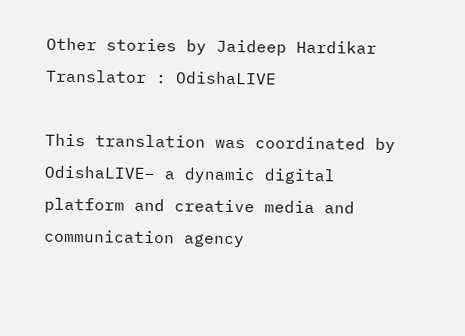Other stories by Jaideep Hardikar
Translator : OdishaLIVE

This translation was coordinated by OdishaLIVE– a dynamic digital platform and creative media and communication agency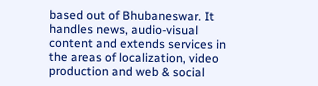based out of Bhubaneswar. It handles news, audio-visual content and extends services in the areas of localization, video production and web & social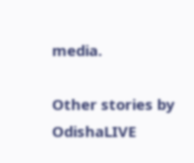media.

Other stories by OdishaLIVE